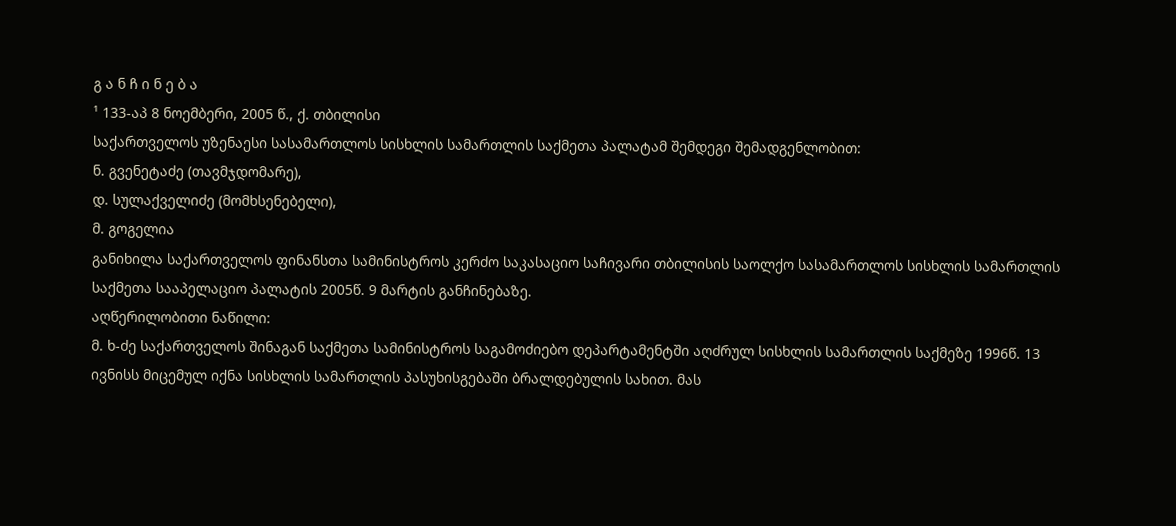გ ა ნ ჩ ი ნ ე ბ ა
¹ 133-აპ 8 ნოემბერი, 2005 წ., ქ. თბილისი
საქართველოს უზენაესი სასამართლოს სისხლის სამართლის საქმეთა პალატამ შემდეგი შემადგენლობით:
ნ. გვენეტაძე (თავმჯდომარე),
დ. სულაქველიძე (მომხსენებელი),
მ. გოგელია
განიხილა საქართველოს ფინანსთა სამინისტროს კერძო საკასაციო საჩივარი თბილისის საოლქო სასამართლოს სისხლის სამართლის საქმეთა სააპელაციო პალატის 2005წ. 9 მარტის განჩინებაზე.
აღწერილობითი ნაწილი:
მ. ხ-ძე საქართველოს შინაგან საქმეთა სამინისტროს საგამოძიებო დეპარტამენტში აღძრულ სისხლის სამართლის საქმეზე 1996წ. 13 ივნისს მიცემულ იქნა სისხლის სამართლის პასუხისგებაში ბრალდებულის სახით. მას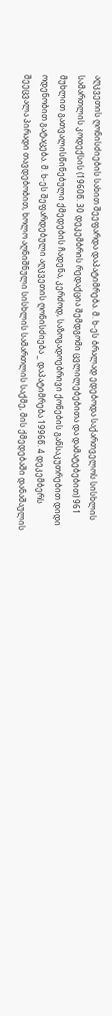აღკვეთის ღონისძიების სახით შეეფარდა დაპატიმრება. მ. ხ-ეს ბრალად ედებოდა საქართველოს სისხლის სამართლის კოდექსის (1960წ. 30 დეკემბრის რედაქცია შემდგომი ცვლილებებითა და დამატებებით) 961 მუხლით გათვალისწინებული ქმედების ჩადენა, კერძოდ, საზოგადოებრივი ქონების განსაკუთრებით დიდი ოდენობით გატაცება. მ. ხ-ეს შეფარდებული აღკვეთის ღონისძიება _ დაპატიმრება 1996წ. 4 დეკემბერს შეეცვალა პირადი თავდებობით, ხოლო აღნიშნული სისხლის სამართლის საქმე, მის ქმედებაში დანაშაულის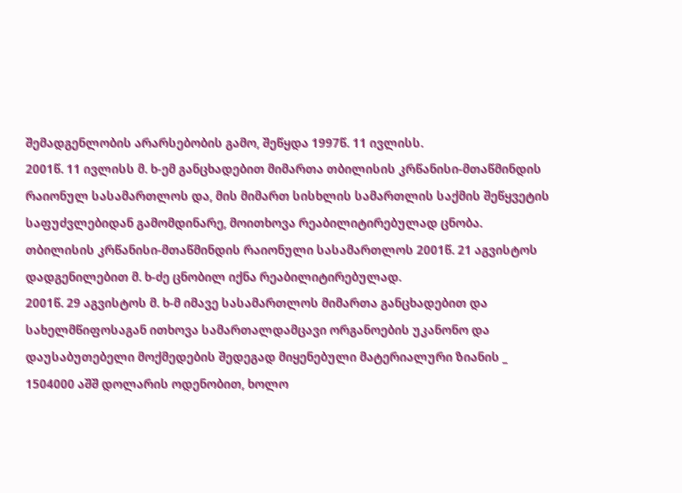შემადგენლობის არარსებობის გამო, შეწყდა 1997წ. 11 ივლისს.
2001წ. 11 ივლისს მ. ხ-ემ განცხადებით მიმართა თბილისის კრწანისი-მთაწმინდის რაიონულ სასამართლოს და, მის მიმართ სისხლის სამართლის საქმის შეწყვეტის საფუძვლებიდან გამომდინარე, მოითხოვა რეაბილიტირებულად ცნობა.
თბილისის კრწანისი-მთაწმინდის რაიონული სასამართლოს 2001წ. 21 აგვისტოს დადგენილებით მ. ხ-ძე ცნობილ იქნა რეაბილიტირებულად.
2001წ. 29 აგვისტოს მ. ხ-მ იმავე სასამართლოს მიმართა განცხადებით და სახელმწიფოსაგან ითხოვა სამართალდამცავი ორგანოების უკანონო და დაუსაბუთებელი მოქმედების შედეგად მიყენებული მატერიალური ზიანის _ 1504000 აშშ დოლარის ოდენობით, ხოლო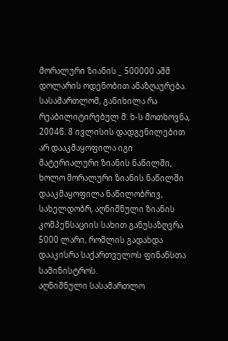მორალური ზიანის _ 500000 აშშ დოლარის ოდენობით ანაზღაურება.
სასამართლომ, განიხილა რა რეაბილიტირებულ მ. ხ-ს მოთხოვნა, 2004წ. 8 ივლისის დადგენილებით არ დააკმაყოფილა იგი მატერიალური ზიანის ნაწილში, ხოლო მორალური ზიანის ნაწილში დააკმაყოფილა ნაწილობრივ, სახელდობრ, აღნიშნული ზიანის კომპენსაციის სახით განუსაზღვრა 5000 ლარი, რომლის გადახდა დააკისრა საქართველოს ფინანსთა სამინისტროს.
აღნიშნული სასამართლო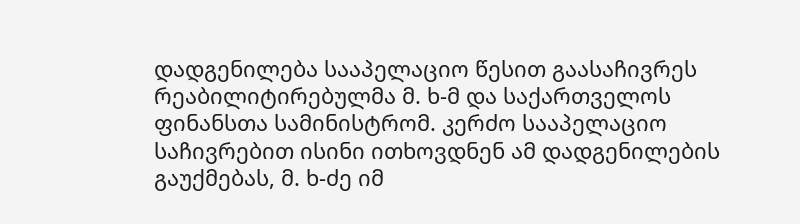დადგენილება სააპელაციო წესით გაასაჩივრეს რეაბილიტირებულმა მ. ხ-მ და საქართველოს ფინანსთა სამინისტრომ. კერძო სააპელაციო საჩივრებით ისინი ითხოვდნენ ამ დადგენილების გაუქმებას, მ. ხ-ძე იმ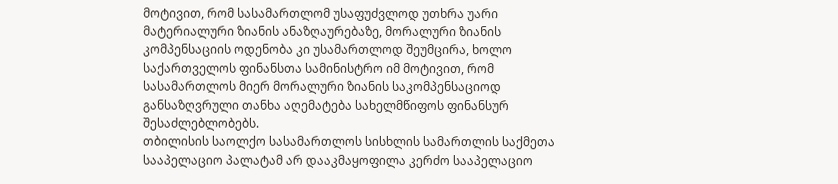მოტივით, რომ სასამართლომ უსაფუძვლოდ უთხრა უარი მატერიალური ზიანის ანაზღაურებაზე, მორალური ზიანის კომპენსაციის ოდენობა კი უსამართლოდ შეუმცირა, ხოლო საქართველოს ფინანსთა სამინისტრო იმ მოტივით, რომ სასამართლოს მიერ მორალური ზიანის საკომპენსაციოდ განსაზღვრული თანხა აღემატება სახელმწიფოს ფინანსურ შესაძლებლობებს.
თბილისის საოლქო სასამართლოს სისხლის სამართლის საქმეთა სააპელაციო პალატამ არ დააკმაყოფილა კერძო სააპელაციო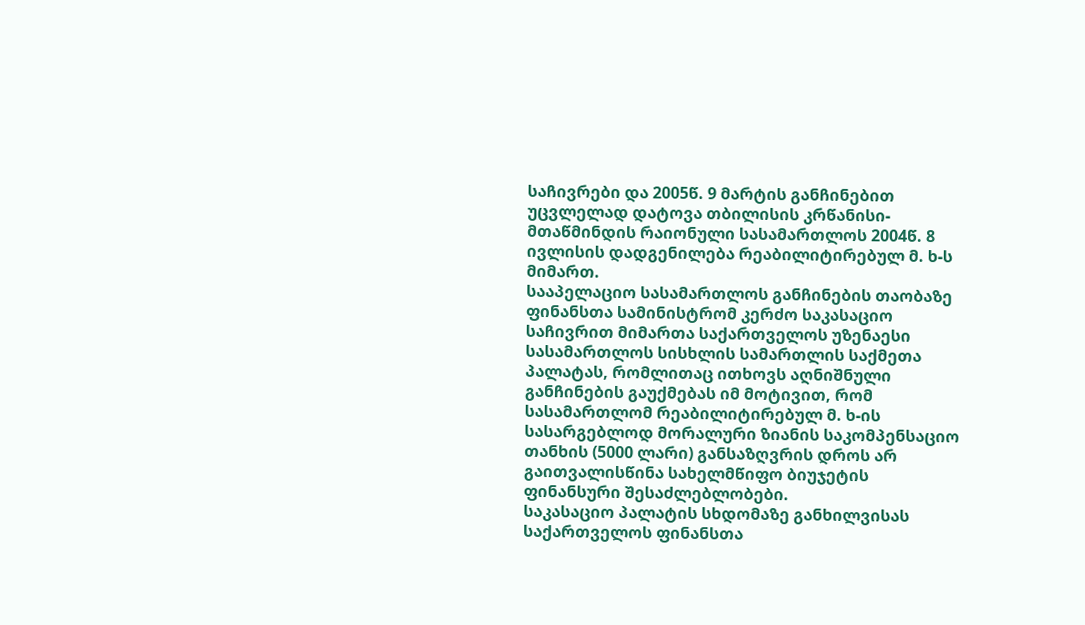საჩივრები და 2005წ. 9 მარტის განჩინებით უცვლელად დატოვა თბილისის კრწანისი-მთაწმინდის რაიონული სასამართლოს 2004წ. 8 ივლისის დადგენილება რეაბილიტირებულ მ. ხ-ს მიმართ.
სააპელაციო სასამართლოს განჩინების თაობაზე ფინანსთა სამინისტრომ კერძო საკასაციო საჩივრით მიმართა საქართველოს უზენაესი სასამართლოს სისხლის სამართლის საქმეთა პალატას, რომლითაც ითხოვს აღნიშნული განჩინების გაუქმებას იმ მოტივით, რომ სასამართლომ რეაბილიტირებულ მ. ხ-ის სასარგებლოდ მორალური ზიანის საკომპენსაციო თანხის (5000 ლარი) განსაზღვრის დროს არ გაითვალისწინა სახელმწიფო ბიუჯეტის ფინანსური შესაძლებლობები.
საკასაციო პალატის სხდომაზე განხილვისას საქართველოს ფინანსთა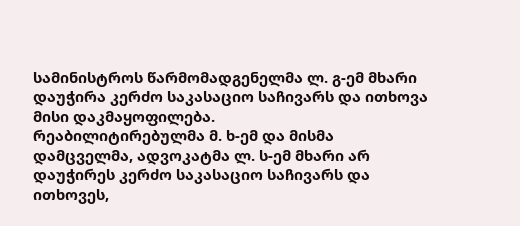სამინისტროს წარმომადგენელმა ლ. გ-ემ მხარი დაუჭირა კერძო საკასაციო საჩივარს და ითხოვა მისი დაკმაყოფილება.
რეაბილიტირებულმა მ. ხ-ემ და მისმა დამცველმა, ადვოკატმა ლ. ს-ემ მხარი არ დაუჭირეს კერძო საკასაციო საჩივარს და ითხოვეს,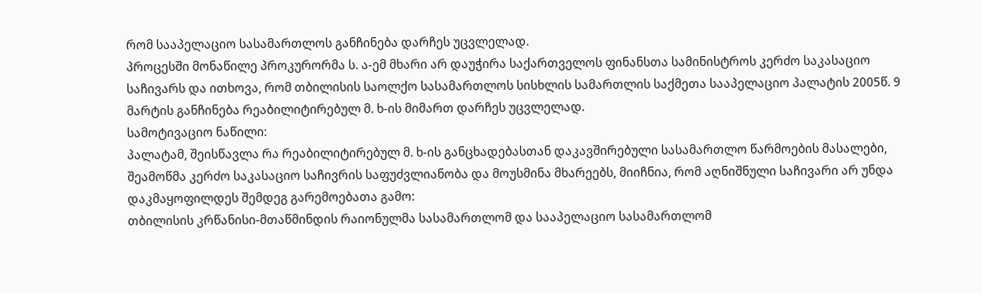რომ სააპელაციო სასამართლოს განჩინება დარჩეს უცვლელად.
პროცესში მონაწილე პროკურორმა ს. ა-ემ მხარი არ დაუჭირა საქართველოს ფინანსთა სამინისტროს კერძო საკასაციო საჩივარს და ითხოვა, რომ თბილისის საოლქო სასამართლოს სისხლის სამართლის საქმეთა სააპელაციო პალატის 2005წ. 9 მარტის განჩინება რეაბილიტირებულ მ. ხ-ის მიმართ დარჩეს უცვლელად.
სამოტივაციო ნაწილი:
პალატამ, შეისწავლა რა რეაბილიტირებულ მ. ხ-ის განცხადებასთან დაკავშირებული სასამართლო წარმოების მასალები, შეამოწმა კერძო საკასაციო საჩივრის საფუძვლიანობა და მოუსმინა მხარეებს, მიიჩნია, რომ აღნიშნული საჩივარი არ უნდა დაკმაყოფილდეს შემდეგ გარემოებათა გამო:
თბილისის კრწანისი-მთაწმინდის რაიონულმა სასამართლომ და სააპელაციო სასამართლომ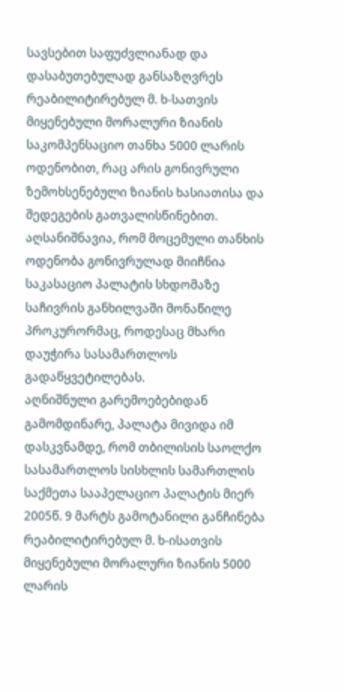სავსებით საფუძვლიანად და დასაბუთებულად განსაზღვრეს რეაბილიტირებულ მ. ხ-სათვის მიყენებული მორალური ზიანის საკომპენსაციო თანხა 5000 ლარის ოდენობით, რაც არის გონივრული ზემოხსენებული ზიანის ხასიათისა და შედეგების გათვალისწინებით. აღსანიშნავია, რომ მოცემული თანხის ოდენობა გონივრულად მიიჩნია საკასაციო პალატის სხდომაზე საჩივრის განხილვაში მონაწილე პროკურორმაც, როდესაც მხარი დაუჭირა სასამართლოს გადაწყვეტილებას.
აღნიშნული გარემოებებიდან გამომდინარე, პალატა მივიდა იმ დასკვნამდე, რომ თბილისის საოლქო სასამართლოს სისხლის სამართლის საქმეთა სააპელაციო პალატის მიერ 2005წ. 9 მარტს გამოტანილი განჩინება რეაბილიტირებულ მ. ხ-ისათვის მიყენებული მორალური ზიანის 5000 ლარის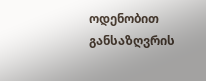ოდენობით განსაზღვრის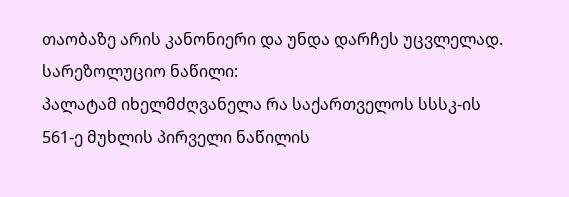თაობაზე არის კანონიერი და უნდა დარჩეს უცვლელად.
სარეზოლუციო ნაწილი:
პალატამ იხელმძღვანელა რა საქართველოს სსსკ-ის 561-ე მუხლის პირველი ნაწილის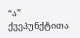“ა” ქვეპუნქტითა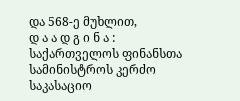და 568-ე მუხლით,
დ ა ა დ გ ი ნ ა :
საქართველოს ფინანსთა სამინისტროს კერძო საკასაციო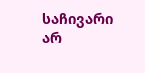საჩივარი არ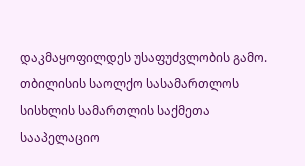დაკმაყოფილდეს უსაფუძვლობის გამო.
თბილისის საოლქო სასამართლოს სისხლის სამართლის საქმეთა სააპელაციო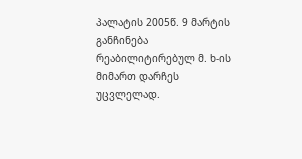პალატის 2005წ. 9 მარტის განჩინება რეაბილიტირებულ მ. ხ-ის მიმართ დარჩეს უცვლელად.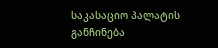საკასაციო პალატის განჩინება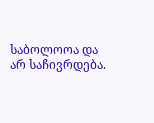საბოლოოა და არ საჩივრდება.